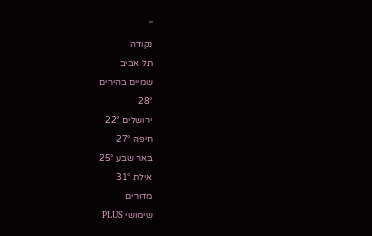''
נקודה
תל אביב
שמיים בהירים
28°
ירושלים 22°
חיפה 27°
באר שבע 25°
אילת 31°
מדורים
שימושי PLUS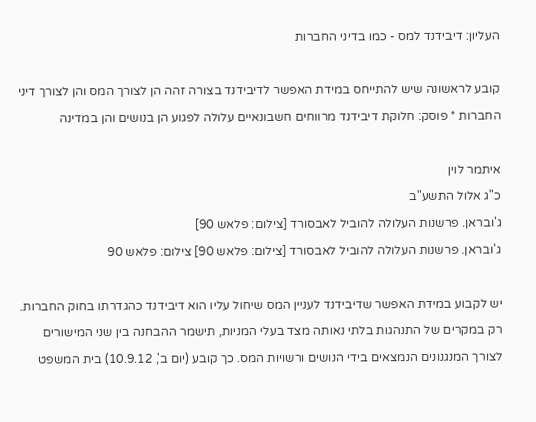העליון: דיבידנד למס - כמו בדיני החברות

קובע לראשונה שיש להתייחס במידת האפשר לדיבידנד בצורה זהה הן לצורך המס והן לצורך דיני החברות * פוסק: חלוקת דיבידנד מרווחים חשבונאיים עלולה לפגוע הן בנושים והן במדינה

איתמר לוין
כ"ג אלול התשע"ב
ג'ובראן. פרשנות העלולה להוביל לאבסורד [צילום: פלאש 90]
ג'ובראן. פרשנות העלולה להוביל לאבסורד [צילום: פלאש 90] צילום: פלאש 90

יש לקבוע במידת האפשר שדיבידנד לעניין המס שיחול עליו הוא דיבידנד כהגדרתו בחוק החברות. רק במקרים של התנהגות בלתי נאותה מצד בעלי המניות, תישמר ההבחנה בין שני המישורים לצורך המנגנונים הנמצאים בידי הנושים ורשויות המס. כך קובע (יום ב', 10.9.12) בית המשפט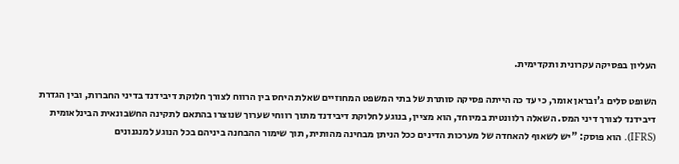העליון בפסיקה עקרונית ותקדימית.

השופט סלים ג'ובראן אומר, כי עד כה הייתה פסיקה סותרת של בתי המשפט המחוזיים שאלת היחס בין הרווח לצורך חלוקת דיבידנד בדיני החברות, ובין הגדרת דיבידנד לצורך דיני המס. השאלה רלוונטית במיוחד, הוא מציין, בנוגע לחלוקת דיבידנד מתוך רווחי שערוך שנוצרו בהתאם לתקינה החשבונאית הבינלאומית (IFRS). הוא פוסק: "יש לשאוף להאחדה של מערכות הדינים ככל הניתן מבחינה מהותית, תוך שימור ההבחנה ביניהם בכל הנוגע למנגנונים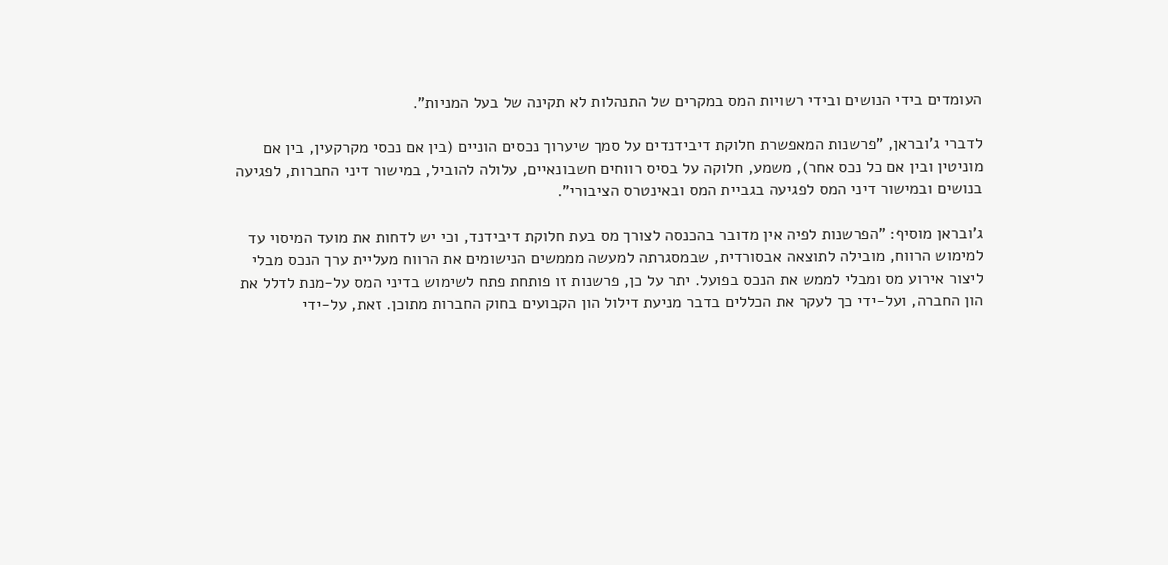העומדים בידי הנושים ובידי רשויות המס במקרים של התנהלות לא תקינה של בעל המניות".

לדברי ג'ובראן, "פרשנות המאפשרת חלוקת דיבידנדים על סמך שיערוך נכסים הוניים (בין אם נכסי מקרקעין, בין אם מוניטין ובין אם כל נכס אחר), משמע, חלוקה על בסיס רווחים חשבונאיים, עלולה להוביל, במישור דיני החברות, לפגיעה בנושים ובמישור דיני המס לפגיעה בגביית המס ובאינטרס הציבורי".

ג'ובראן מוסיף: "הפרשנות לפיה אין מדובר בהכנסה לצורך מס בעת חלוקת דיבידנד, וכי יש לדחות את מועד המיסוי עד למימוש הרווח, מובילה לתוצאה אבסורדית, שבמסגרתה למעשה מממשים הנישומים את הרווח מעליית ערך הנכס מבלי ליצור אירוע מס ומבלי לממש את הנכס בפועל. יתר על כן, פרשנות זו פותחת פתח לשימוש בדיני המס על-מנת לדלל את הון החברה, ועל-ידי כך לעקר את הכללים בדבר מניעת דילול הון הקבועים בחוק החברות מתוכן. זאת, על-ידי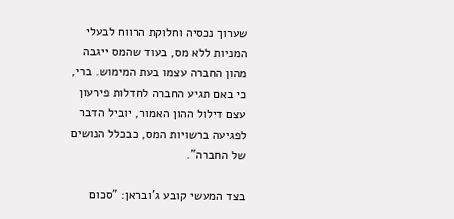שערוך נכסיה וחלוקת הרווח לבעלי המניות ללא מס, בעוד שהמס ייגבה מהון החברה עצמו בעת המימוש. ברי, כי באם תגיע החברה לחדלות פירעון עצם דילול ההון האמור, יוביל הדבר לפגיעה ברשויות המס, כבכלל הנושים של החברה".

בצד המעשי קובע ג'ובראן: "סכום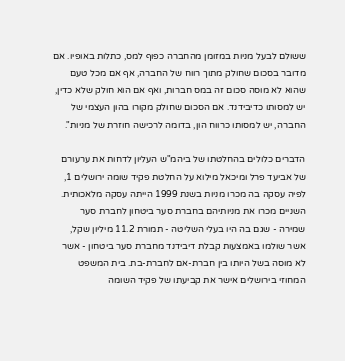ששולם לבעל מניות במזומן מהחברה כפוף למס, כתלות באופיו. אם מדובר בסכום שחולק מתוך רווח של החברה, אף אם מכל טעם שהוא לא מוסה סכום זה במס חברות, ואף אם הוא חולק שלא כדין, יש למסותו כדיבידנד. אם הסכום שחולק מקורו בהון העצמי של החברה, יש למסותו כרווח הון, בדומה לרכישה חוזרת של מניות".

הדברים כלולים בהחלטתו של ביהמ"ש העליון לדחות את ערעורם של אביעד פרל ומיכאל מילוא על החלטת פקיד שומה ירושלים 1, לפיה עסקה בה מכרו מניות בשנת 1999 הייתה עסקה מלאכותית. השניים מכרו את מניותיהם בחברת סער ביטחון לחברת סער שמירה - שגם בה היו בעלי השליטה - תמורת 11.2 מיליון שקל, אשר שולמו באמצעות קבלת דיבידנד מחברת סער ביטחון - אשר לא מוסה בשל היותו בין חברת-אם לחברת-בת. בית המשפט המחוזי בירושלים אישר את קביעתו של פקיד השומה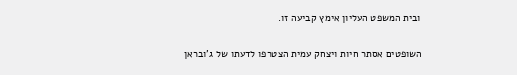ובית המשפט העליון אימץ קביעה זו.

השופטים אסתר חיות ויצחק עמית הצטרפו לדעתו של ג'ובראן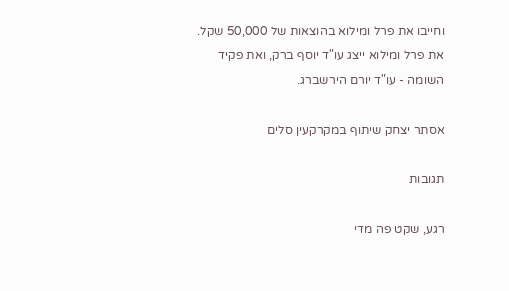וחייבו את פרל ומילוא בהוצאות של 50,000 שקל. את פרל ומילוא ייצג עו"ד יוסף ברק, ואת פקיד השומה - עו"ד יורם הירשברג.

אסתר יצחק שיתוף במקרקעין סלים

תגובות

רגע, שקט פה מדי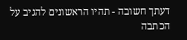דעתך חשובה - תהיו הראשונים להגיב על הכתבה